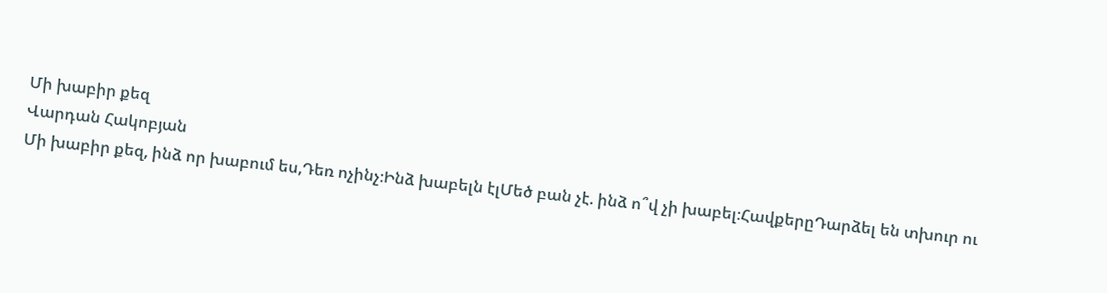Մի խաբիր քեզ
Վարդան Հակոբյան
Մի խաբիր քեզ, ինձ որ խաբում ես,Դեռ ոչինչ։Ինձ խաբելն էլՄեծ բան չէ. ինձ ո՞վ չի խաբել։ՀավքերըԴարձել են տխուր ու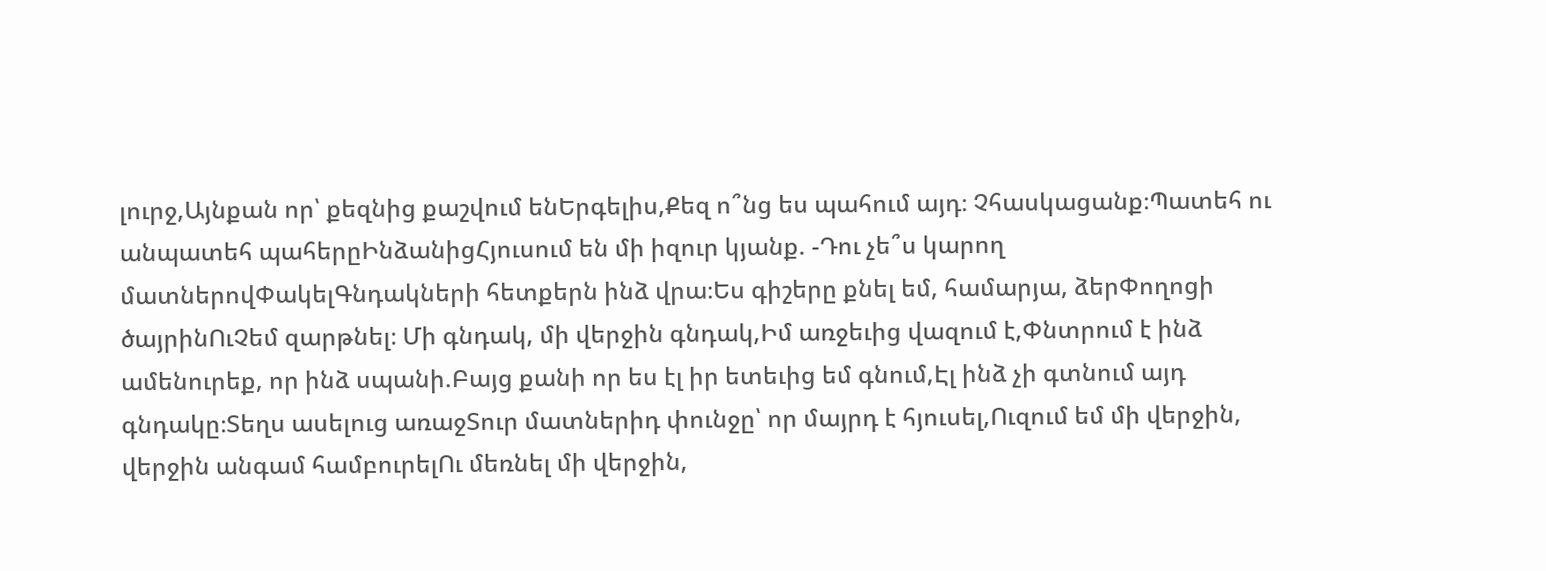լուրջ,Այնքան որ՝ քեզնից քաշվում ենԵրգելիս,Քեզ ո՞նց ես պահում այդ։ Չհասկացանք։Պատեհ ու անպատեհ պահերըԻնձանիցՀյուսում են մի իզուր կյանք. -Դու չե՞ս կարող մատներովՓակելԳնդակների հետքերն ինձ վրա։Ես գիշերը քնել եմ, համարյա, ձերՓողոցի ծայրինՈւՉեմ զարթնել։ Մի գնդակ, մի վերջին գնդակ,Իմ առջեւից վազում է,Փնտրում է ինձ ամենուրեք, որ ինձ սպանի.Բայց քանի որ ես էլ իր ետեւից եմ գնում,Էլ ինձ չի գտնում այդ գնդակը։Տեղս ասելուց առաջՏուր մատներիդ փունջը՝ որ մայրդ է հյուսել,Ուզում եմ մի վերջին, վերջին անգամ համբուրելՈւ մեռնել մի վերջին,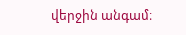վերջին անգամ։